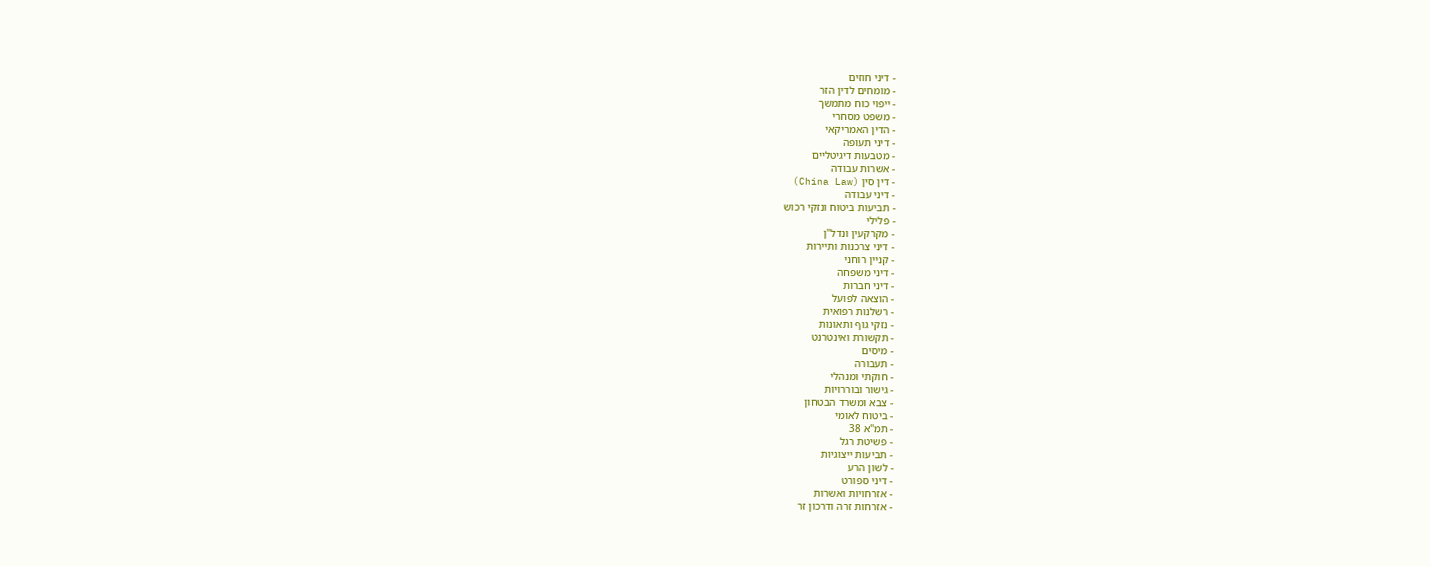- דיני חוזים
- מומחים לדין הזר
- ייפוי כוח מתמשך
- משפט מסחרי
- הדין האמריקאי
- דיני תעופה
- מטבעות דיגיטליים
- אשרות עבודה
- דין סין (China Law)
- דיני עבודה
- תביעות ביטוח ונזקי רכוש
- פלילי
- מקרקעין ונדל"ן
- דיני צרכנות ותיירות
- קניין רוחני
- דיני משפחה
- דיני חברות
- הוצאה לפועל
- רשלנות רפואית
- נזקי גוף ותאונות
- תקשורת ואינטרנט
- מיסים
- תעבורה
- חוקתי ומנהלי
- גישור ובוררויות
- צבא ומשרד הבטחון
- ביטוח לאומי
- תמ"א 38
- פשיטת רגל
- תביעות ייצוגיות
- לשון הרע
- דיני ספורט
- אזרחויות ואשרות
- אזרחות זרה ודרכון זר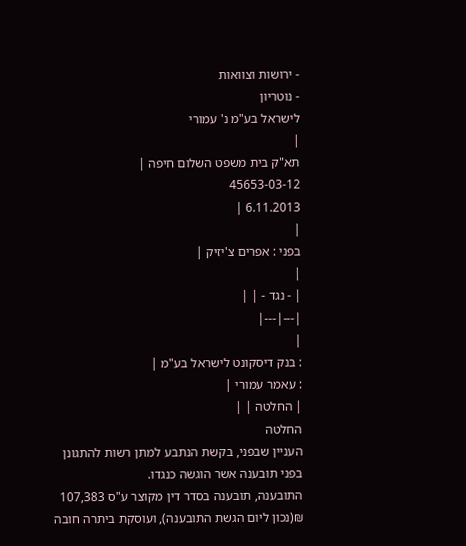- ירושות וצוואות
- נוטריון
לישראל בע"מ נ' עמורי
|
תא"ק בית משפט השלום חיפה |
45653-03-12
6.11.2013 |
|
בפני : אפרים צ'יזיק |
|
| - נגד - | |
|---|---|
|
: בנק דיסקונט לישראל בע"מ |
: עאמר עמורי |
| החלטה | |
החלטה
העניין שבפני, בקשת הנתבע למתן רשות להתגונן בפני תובענה אשר הוגשה כנגדו.
התובענה, תובענה בסדר דין מקוצר ע"ס 107,383 ₪(נכון ליום הגשת התובענה), ועוסקת ביתרה חובה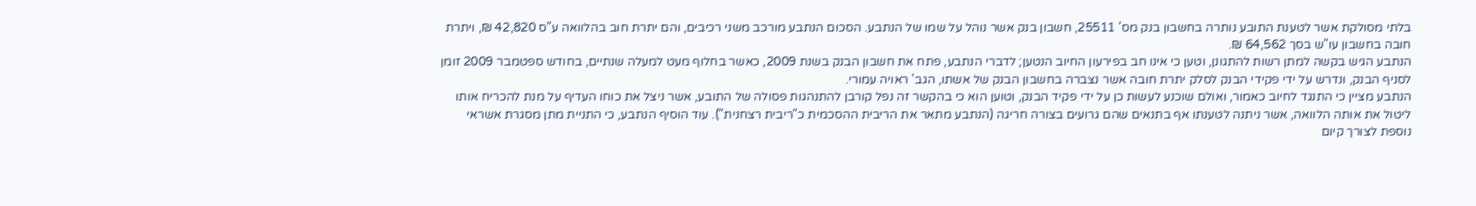בלתי מסולקת אשר לטענת התובע נותרה בחשבון בנק מס' 25511, חשבון בנק אשר נוהל על שמו של הנתבע. הסכום הנתבע מורכב משני רכיבים, והם יתרת חוב בהלוואה ע"ס 42,820 ₪, ויתרת חובה בחשבון עו"ש בסך 64,562 ₪.
הנתבע הגיש בקשה למתן רשות להתגונן, וטען כי אינו חב בפירעון החיוב הנטען; לדברי הנתבע, פתח את חשבון הבנק בשנת 2009, כאשר בחלוף מעט למעלה שנתיים, בחודש ספטמבר 2009 זומן לסניף הבנק, ונדרש על ידי פקידי הבנק לסלק יתרת חובה אשר נצברה בחשבון הבנק של אשתו, הגב' ראויה עמורי.
הנתבע מציין כי התנגד לחיוב כאמור, ואולם שוכנע לעשות כן על ידי פקיד הבנק, וטוען הוא כי בהקשר זה נפל קורבן להתנהגות פסולה של התובע, אשר ניצל את כוחו העדיף על מנת להכריח אותו ליטול את אותה הלוואה, אשר ניתנה לטענתו אף בתנאים שהם גרועים בצורה חריגה (הנתבע מתאר את הריבית ההסכמית כ"ריבית רצחנית"). עוד הוסיף הנתבע, כי התניית מתן מסגרת אשראי נוספת לצורך קיום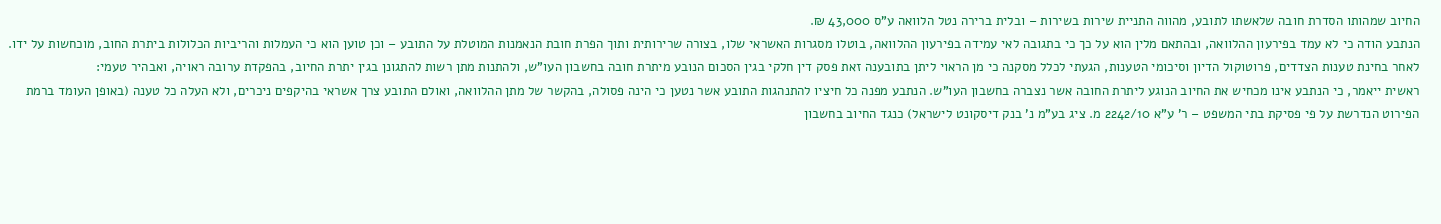החיוב שמהותו הסדרת חובה שלאשתו לתובע, מהווה התניית שירות בשירות – ובלית ברירה נטל הלוואה ע"ס 43,000 ₪.
הנתבע הודה כי לא עמד בפירעון ההלוואה, ובהתאם מלין הוא על כך כי בתגובה לאי עמידה בפירעון ההלוואה, בוטלו מסגרות האשראי שלו, בצורה שרירותית ותוך הפרת חובת הנאמנות המוטלת על התובע – וכן טוען הוא כי העמלות והריביות הכלולות ביתרת החוב, מוכחשות על ידו.
לאחר בחינת טענות הצדדים, פרוטוקול הדיון וסיכומי הטענות, הגעתי לכלל מסקנה כי מן הראוי ליתן בתובענה זאת פסק דין חלקי בגין הסכום הנובע מיתרת חובה בחשבון העו"ש, ולהתנות מתן רשות להתגונן בגין יתרת החיוב, בהפקדת ערובה ראויה, ואבהיר טעמי:
ראשית ייאמר, כי הנתבע אינו מכחיש את החיוב הנוגע ליתרת החובה אשר נצברה בחשבון העו"ש. הנתבע מפנה כל חיציו להתנהגות התובע אשר נטען כי הינה פסולה, בהקשר של מתן ההלוואה, ואולם התובע צרך אשראי בהיקפים ניכרים, ולא העלה כל טענה (באופן העומד ברמת הפירוט הנדרשת על פי פסיקת בתי המשפט – ר' ע"א 2242/10 מ. ציג בע"מ נ' בנק דיסקונט לישראל) כנגד החיוב בחשבון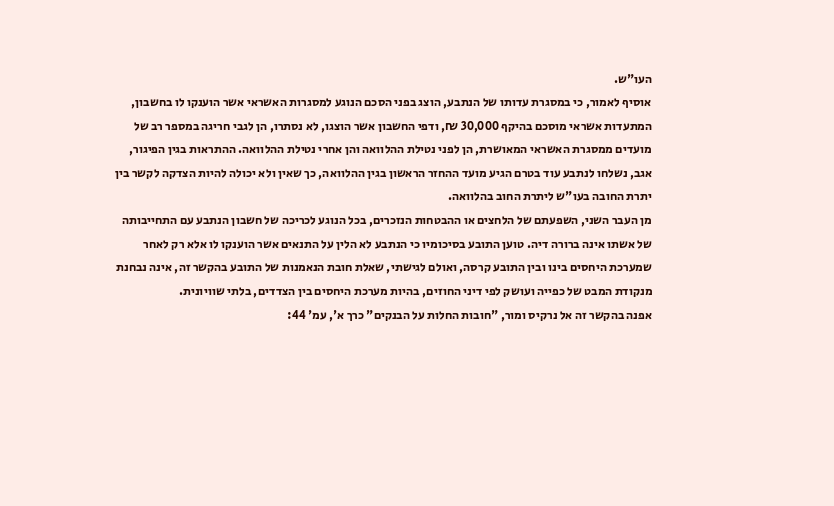העו"ש.
אוסיף לאמור, כי במסגרת עדותו של הנתבע, הוצג בפני הסכם הנוגע למסגרות האשראי אשר הוענקו לו בחשבון, המתעדות אשראי מוסכם בהיקף 30,000 ₪, ודפי החשבון אשר הוצגו, לא נסתרו, הן לגבי חריגה במספר רב של מועדים ממסגרת האשראי המאושרת, הן לפני נטילת ההלוואה והן אחרי נטילת ההלוואה. ההתראות בגין הפיגור, אגב, נשלחו לנתבע עוד בטרם הגיע מועד ההחזר הראשון בגין ההלוואה, כך שאין ולא יכולה להיות הצדקה לקשר בין יתרת החובה בעו"ש ליתרת החוב בהלוואה.
מן העבר השני, השפעתם של הלחצים או ההבטחות הנזכרים, בכל הנוגע לכריכה של חשבון הנתבע עם התחייבותה של אשתו אינה ברורה דיה. טוען התובע בסיכומיו כי הנתבע לא הלין על התנאים אשר הוענקו לו אלא רק לאחר שמערכת היחסים בינו ובין התובע קרסה, ואולם לגישתי, שאלת חובת הנאמנות של התובע בהקשר זה, אינה נבחנת מנקודת המבט של כפייה ועושק לפי דיני החוזים, בהיות מערכת היחסים בין הצדדים, בלתי שוויונית.
אפנה בהקשר זה אל נרקיס ומור, "חובות החלות על הבנקים" כרך א', עמ' 44: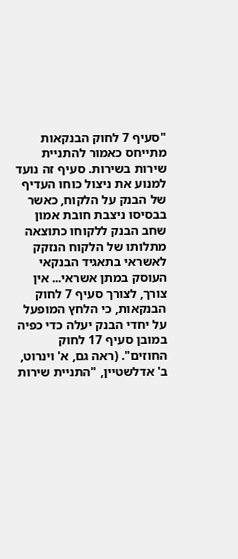"סעיף 7 לחוק הבנקאות מתייחס כאמור להתניית שירות בשירות. סעיף זה נועד למנוע את ניצול כוחו העדיף של הבנק על הלקוח, כאשר בבסיסו ניצבת חובת אמון שחב הבנק ללקוחו כתוצאה מתלותו של הלקוח הנזקק לאשראי בתאגיד הבנקאי העוסק במתן אשראי... אין צורך, לצורך סעיף 7 לחוק הבנקאות, כי הלחץ המופעל על יחדי הבנק יעלה כדי כפיה במובן סעיף 17 לחוק החוזים". (ראה גם, א' וינרוט, ב' אדלשטיין, "התניית שירות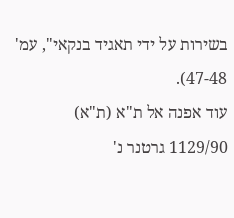בשירות על ידי תאגיד בנקאי", עמ' 47-48).
עוד אפנה אל ת"א (ת"א) 1129/90 גרטנר נ'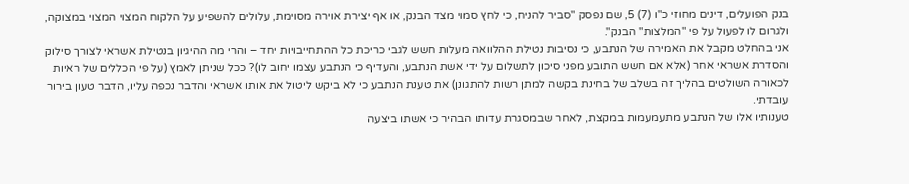בנק הפועלים, דינים מחוזי כ"ו (7) 5, שם נפסק "סביר להניח, כי לחץ סמוי מצד הבנק, או אף יצירת אוירה מסוימת, עלולים להשפיע על הלקוח המצוי המצוי במצוקה, ולגרום לו לפעול על פי "המלצות" הבנק".
אני בהחלט מקבל את האמירה של הנתבע, כי נסיבות נטילת ההלוואה מעלות חשש לגבי כריכת כל ההתחייבויות יחד – והרי מה ההיגיון בנטילת אשראי לצורך סילוק והסדרת אשראי אחר (אלא אם חשש התובע מפני סיכון לתשלום על ידי אשת הנתבע, והעדיף כי הנתבע עצמו יחוב לו)? ככל שניתן לאמץ (על פי הכללים של ראיות לכאורה השולטים בהליך זה בשלב של בחינת בקשה למתן רשות להתגונן) את טענת הנתבע כי לא ביקש ליטול את אותו אשראי והדבר נכפה עליו, הדבר טעון בירור עובדתי.
טענותיו אלו של הנתבע מתעמעמות במקצת, לאחר שבמסגרת עדותו הבהיר כי אשתו ביצעה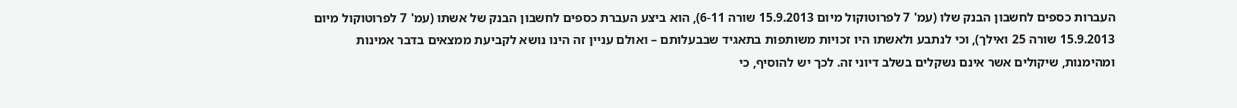העברות כספים לחשבון הבנק שלו (עמ' 7 לפרוטוקול מיום 15.9.2013 שורה 6-11), הוא ביצע העברת כספים לחשבון הבנק של אשתו (עמ' 7 לפרוטוקול מיום 15.9.2013 שורה 25 ואילך), וכי לנתבע ולאשתו היו זכויות משותפות בתאגיד שבבעלותם – ואולם עניין זה הינו נושא לקביעת ממצאים בדבר אמינות ומהימנות, שיקולים אשר אינם נשקלים בשלב דיוני זה. לכך יש להוסיף, כי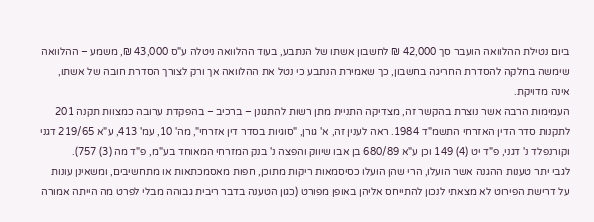ביום נטילת ההלוואה הועבר סך 42,000 ₪ לחשבון אשתו של הנתבע, בעוד ההלוואה ניטלה ע"ס 43,000 ₪, משמע – ההלוואה שימשה בחלקה להסדרת החריגה בחשבון, כך שאמירת הנתבע כי נטל את ההלוואה אך ורק לצורך הסדרת חובה של אשתו, אינה מדויקת.
העמימות הרבה אשר נוצרת בהקשר זה, מצדיקה התניית מתן רשות להתגונן – ברכיב – בהפקדת ערובה כמצוות תקנה 201 לתקנות סדר הדין האזרחי התשמ"ד 1984. ראה לענין זה, א' גורן, "סוגיות בסדר דין אזרחי", מה' 10, עמ' 413, ע"א 219/65 דגני וקורנפלד נ' דגני, פ"ד יט (4) 149 וכן ע"א 680/89 בן אבו שיווק והפצה נ' בנק המזרחי המאוחד בע"מ, פ"ד מה (3) 757).
לגבי יתר טענות ההגנה אשר הועלו, הרי שהן הועלו כסיסמאות ריקות מתוכן, חפות מאסמכתאות או מתחשיבים, ומשאינן עונות על דרישת הפירוט לא מצאתי לנכון להתייחס אליהן באופן מפורט (כגון הטענה בדבר ריבית גבוהה מבלי לפרט מה הייתה אמורה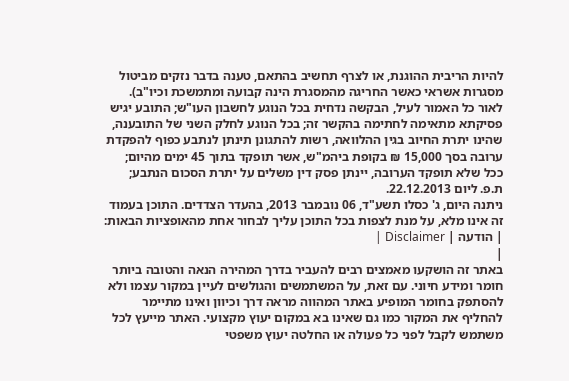להיות הריבית ההוגנת, או לצרף תחשיב בהתאם, טענה בדבר נזקים מביטול מסגרות אשראי כאשר החריגה מהמסגרת הינה קבועה ומתמשכת וכיו"ב).
לאור כל האמור לעיל, הבקשה נדחית בכל הנוגע לחשבון העו"ש; התובע יגיש פסיקתא מתאימה לחתימה בהקשר זה; בכל הנוגע לחלק השני של התובענה, שהינו יתרת החיוב בגין ההלוואה, רשות להתגונן תינתן לנתבע כפוף להפקדת ערובה בסך 15,000 ₪ בקופת ביהמ"ש, אשר תופקד בתוך 45 ימים מהיום; ככל שלא תופקד הערובה, יינתן פסק דין משלים על יתרת הסכום הנתבע;
ת.פ. ליום 22.12.2013.
ניתנה היום, ג' כסלו תשע"ד, 06 נובמבר 2013, בהעדר הצדדים. התוכן בעמוד זה אינו מלא, על מנת לצפות בכל התוכן עליך לבחור אחת מהאופציות הבאות:
| הודעה | Disclaimer |
|
באתר זה הושקעו מאמצים רבים להעביר בדרך המהירה הנאה והטובה ביותר חומר ומידע חיוני. עם זאת, על המשתמשים והגולשים לעיין במקור עצמו ולא להסתפק בחומר המופיע באתר המהווה מראה דרך וכיוון ואינו מתיימר להחליף את המקור כמו גם שאינו בא במקום יעוץ מקצועי. האתר מייעץ לכל משתמש לקבל לפני כל פעולה או החלטה יעוץ משפטי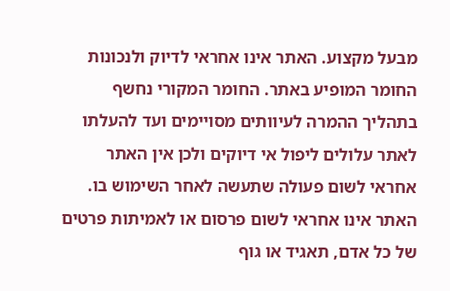מבעל מקצוע. האתר אינו אחראי לדיוק ולנכונות החומר המופיע באתר. החומר המקורי נחשף בתהליך ההמרה לעיוותים מסויימים ועד להעלתו לאתר עלולים ליפול אי דיוקים ולכן אין האתר אחראי לשום פעולה שתעשה לאחר השימוש בו. האתר אינו אחראי לשום פרסום או לאמיתות פרטים של כל אדם, תאגיד או גוף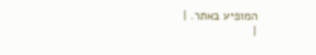המופיע באתר. |
|